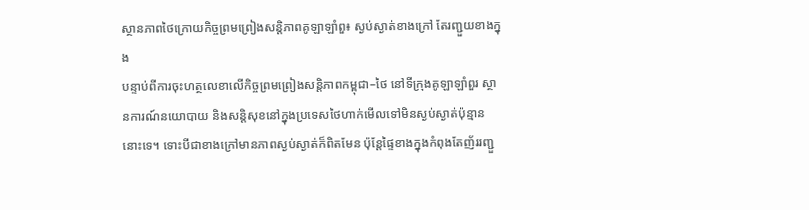ស្ថានភាពថៃក្រោយកិច្ចព្រមព្រៀងសន្តិភាពគូឡាឡាំពួ៖ ស្ងប់ស្ងាត់ខាងក្រៅ តែរញ្ជួយខាងក្នុង
បន្ទាប់ពីការចុះហត្ថលេខាលើកិច្ចព្រមព្រៀងសន្តិភាពកម្ពុជា–ថៃ នៅទីក្រុងគូឡាឡាំពួរ ស្ថានការណ៍នយោបាយ និងសន្តិសុខនៅក្នុងប្រទេសថៃហាក់មើលទៅមិនស្ងប់ស្ងាត់ប៉ុន្មាននោះទេ។ ទោះបីជាខាងក្រៅមានភាពស្ងប់ស្ងាត់ក៏ពិតមែន ប៉ុន្តែផ្ទៃខាងក្នុងកំពុងតែញ័ររញ្ជួ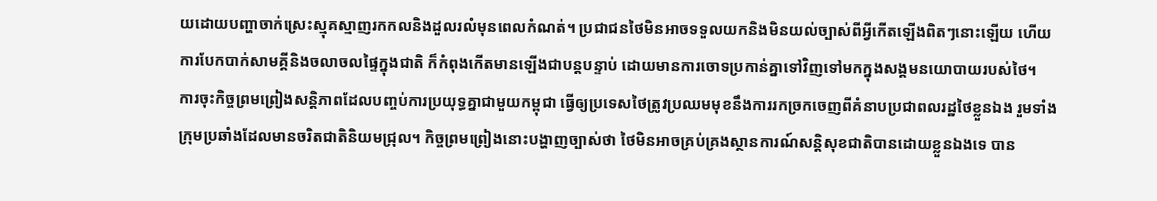យដោយបញ្ហាចាក់ស្រេះស្មុគស្មាញរកកលនិងដួលរលំមុនពេលកំណត់។ ប្រជាជនថៃមិនអាចទទួលយកនិងមិនយល់ច្បាស់ពីអ្វីកើតឡើងពិតៗនោះឡើយ ហើយការបែកបាក់សាមគ្គីនិងចលាចលផ្ទៃក្នុងជាតិ ក៏កំពុងកើតមានឡើងជាបន្តបន្ទាប់ ដោយមានការចោទប្រកាន់គ្នាទៅវិញទៅមកក្នុងសង្គមនយោបាយរបស់ថៃ។
ការចុះកិច្ចព្រមព្រៀងសន្តិភាពដែលបញ្ចប់ការប្រយុទ្ធគ្នាជាមួយកម្ពុជា ធ្វើឲ្យប្រទេសថៃត្រូវប្រឈមមុខនឹងការរកច្រកចេញពីគំនាបប្រជាពលរដ្ឋថៃខ្លួនឯង រួមទាំងក្រុមប្រឆាំងដែលមានចរិតជាតិនិយមជ្រុល។ កិច្ចព្រមព្រៀងនោះបង្ហាញច្បាស់ថា ថៃមិនអាចគ្រប់គ្រងស្ថានការណ៍សន្តិសុខជាតិបានដោយខ្លួនឯងទេ បាន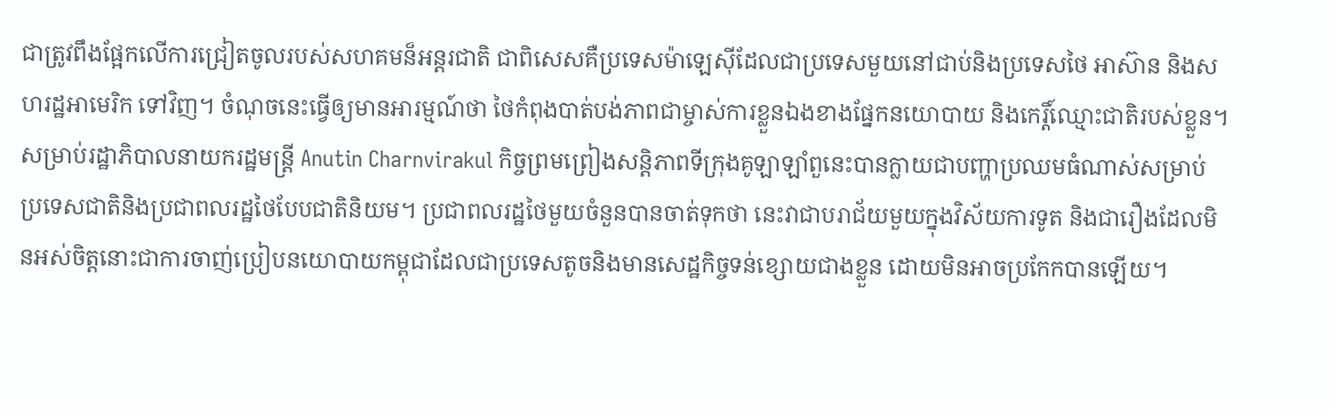ជាត្រូវពឹងផ្អែកលើការជ្រៀតចូលរបស់សហគមន៏អន្តរជាតិ ជាពិសេសគឺប្រទេសម៉ាឡេស៊ីដែលជាប្រទេសមួយនៅជាប់និងប្រទេសថៃ អាស៊ាន និងសហរដ្ឋអាមេរិក ទៅវិញ។ ចំណុចនេះធ្វើឲ្យមានអារម្មណ៍ថា ថៃកំពុងបាត់បង់ភាពជាម្ចាស់ការខ្លួនឯងខាងផ្នែកនយោបាយ និងកេរ្តិ៍ឈ្មោះជាតិរបស់ខ្លួន។
សម្រាប់រដ្ឋាភិបាលនាយករដ្ឋមន្ត្រី Anutin Charnvirakul កិច្ចព្រមព្រៀងសន្តិភាពទីក្រុងគូឡាឡាំពួនេះបានក្លាយជាបញ្ហាប្រឈមធំណាស់សម្រាប់ប្រទេសជាតិនិងប្រជាពលរដ្ឋថៃបែបជាតិនិយម។ ប្រជាពលរដ្ឋថៃមួយចំនួនបានចាត់ទុកថា នេះវាជាបរាជ័យមួយក្នុងវិស័យការទូត និងជារឿងដែលមិនអស់ចិត្តនោះជាការចាញ់ប្រៀបនយោបាយកម្ពុជាដែលជាប្រទេសតូចនិងមានសេដ្ឋកិច្ចទន់ខ្សោយជាងខ្លួន ដោយមិនអាចប្រកែកបានឡើយ។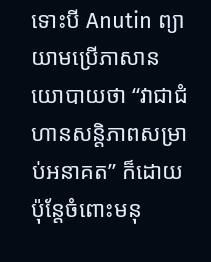ទោះបី Anutin ព្យាយាមប្រើភាសានយោបាយថា “វាជាជំហានសន្តិភាពសម្រាប់អនាគត” ក៏ដោយ ប៉ុន្តែចំពោះមនុ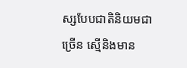ស្សបែបជាតិនិយមជាច្រើន ស្មើនិងមាន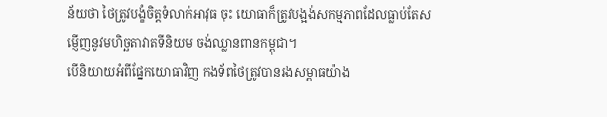ន័យថា ថៃត្រូវបង្ខំចិត្តទំលាក់អាវុធ ចុះ យោធាក៏ត្រូវបង្អង់សកម្មភាពដែលធ្លាប់តែសម្ញើញនូវមហិច្ឆតាវាតទីនិយម ចង់ឈ្លានពានកម្ពុជា។
បើនិយាយអំពីផ្នែកយោធាវិញ កងទ័ពថៃត្រូវបានរងសម្ពាធយ៉ាង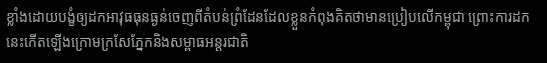ខ្លាំងដោយបង្ខំឲ្យដកអាវុធធុនធ្ងន់ចេញពីតំបន់ព្រំដែនដែលខ្លួនកំពុងគិតថាមានប្រៀបលើកម្ពុជា ព្រោះការដកនេះកើតឡើងក្រោមក្រសែភ្នែកនិងសម្ពាធអន្តរជាតិ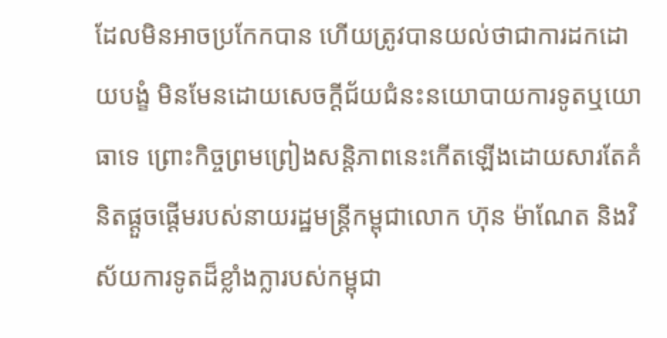ដែលមិនអាចប្រកែកបាន ហើយត្រូវបានយល់ថាជាការដកដោយបង្ខំ មិនមែនដោយសេចក្តីជ័យជំនះនយោបាយការទូតឬយោធាទេ ព្រោះកិច្ចព្រមព្រៀងសន្តិភាពនេះកើតឡើងដោយសារតែគំនិតផ្តួចផ្តើមរបស់នាយរដ្ឋមន្ត្រីកម្ពុជាលោក ហ៊ុន ម៉ាណែត និងវិស័យការទូតដ៏ខ្លាំងក្លារបស់កម្ពុជា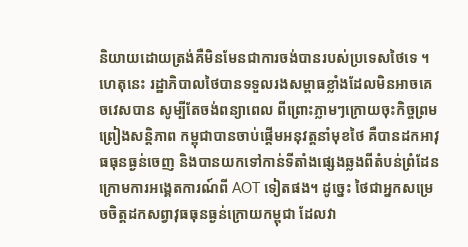និយាយដោយត្រង់គឺមិនមែនជាការចង់បានរបស់ប្រទេសថៃទេ ។ ហេតុនេះ រដ្ឋាភិបាលថៃបានទទួលរងសម្ពាធខ្លាំងដែលមិនអាចគេចវេសបាន សូម្បីតែចង់ពន្យាពេល ពីព្រោះភ្លាមៗក្រោយចុះកិច្ចព្រមព្រៀងសន្តិភាព កម្ពុជាបានចាប់ផ្តើមអនុវត្តនាំមុខថៃ គឺបានដកអាវុធធុនធ្ងន់ចេញ និងបានយកទៅកាន់ទីតាំងផ្សេងឆ្លងពីតំបន់ព្រំដែន ក្រោមការអង្គេតការណ៍ពី AOT ទៀតផង។ ដូច្នេះ ថៃជាអ្នកសម្រេចចិត្តដកសព្វាវុធធុនធ្ងន់ក្រោយកម្ពុជា ដែលវា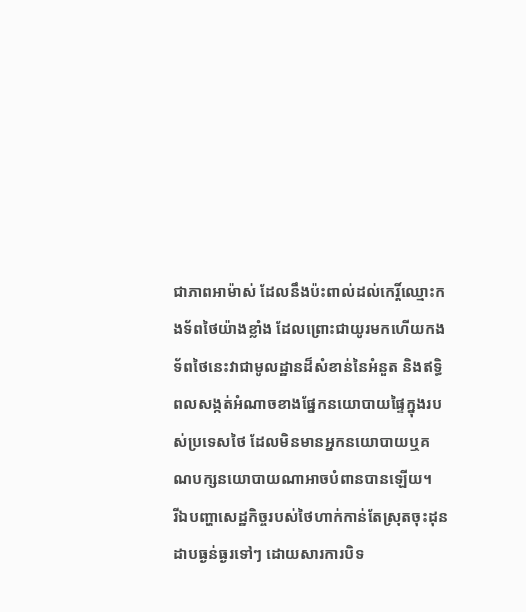ជាភាពអាម៉ាស់ ដែលនឹងប៉ះពាល់ដល់កេរ្តិ៍ឈ្មោះកងទ័ពថៃយ៉ាងខ្លាំង ដែលព្រោះជាយូរមកហើយកងទ័ពថៃនេះវាជាមូលដ្ឋានដ៏សំខាន់នៃអំនួត និងឥទ្ធិពលសង្កត់អំណាចខាងផ្នែកនយោបាយផ្ទៃក្នុងរបស់ប្រទេសថៃ ដែលមិនមានអ្នកនយោបាយឬគណបក្សនយោបាយណាអាចបំពានបានឡើយ។
រីឯបញ្ហាសេដ្ឋកិច្ចរបស់ថៃហាក់កាន់តែស្រុតចុះដុនដាបធ្ងន់ធ្ងរទៅៗ ដោយសារការបិទ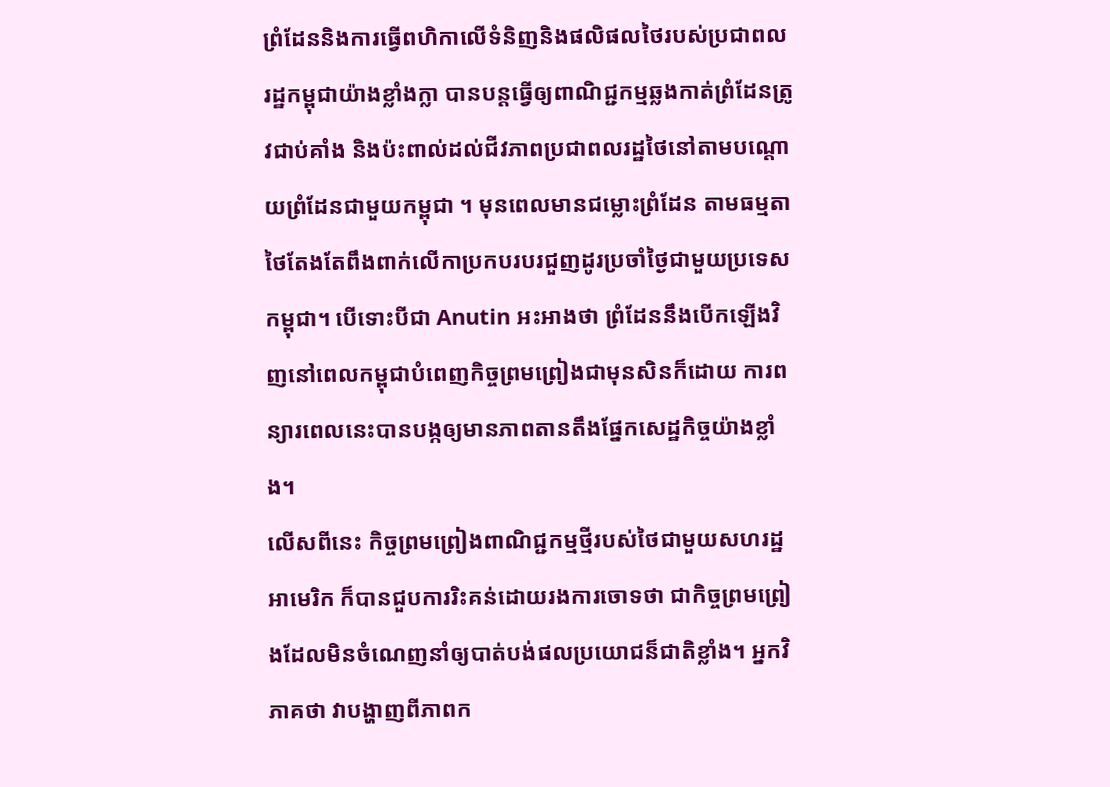ព្រំដែននិងការធ្វើពហិកាលើទំនិញនិងផលិផលថៃរបស់ប្រជាពលរដ្ឋកម្ពុជាយ៉ាងខ្លាំងក្លា បានបន្តធ្វើឲ្យពាណិជ្ជកម្មឆ្លងកាត់ព្រំដែនត្រូវជាប់គាំង និងប៉ះពាល់ដល់ជីវភាពប្រជាពលរដ្ឋថៃនៅតាមបណ្ដោយព្រំដែនជាមួយកម្ពុជា ។ មុនពេលមានជម្លោះព្រំដែន តាមធម្មតាថៃតែងតែពឹងពាក់លើកាប្រកបរបរជួញដូរប្រចាំថ្ងៃជាមួយប្រទេសកម្ពុជា។ បើទោះបីជា Anutin អះអាងថា ព្រំដែននឹងបើកឡើងវិញនៅពេលកម្ពុជាបំពេញកិច្ចព្រមព្រៀងជាមុនសិនក៏ដោយ ការពន្យារពេលនេះបានបង្កឲ្យមានភាពតានតឹងផ្នែកសេដ្ឋកិច្ចយ៉ាងខ្លាំង។
លើសពីនេះ កិច្ចព្រមព្រៀងពាណិជ្ជកម្មថ្មីរបស់ថៃជាមួយសហរដ្ឋអាមេរិក ក៏បានជួបការរិះគន់ដោយរងការចោទថា ជាកិច្ចព្រមព្រៀងដែលមិនចំណេញនាំឲ្យបាត់បង់ផលប្រយោជន៏ជាតិខ្លាំង។ អ្នកវិភាគថា វាបង្ហាញពីភាពក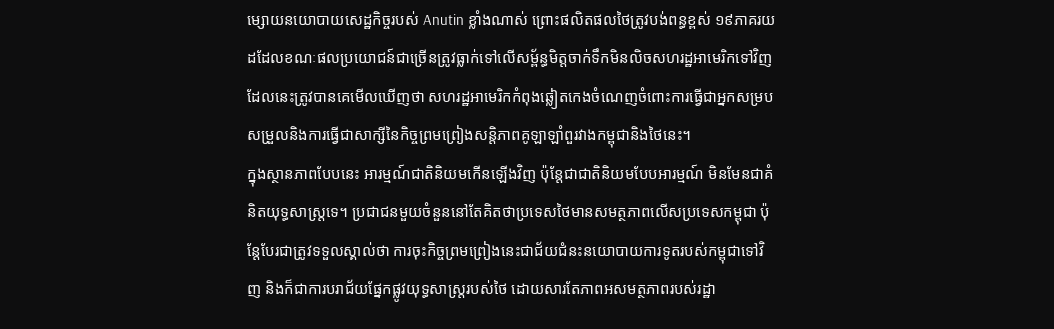ម្សោយនយោបាយសេដ្ឋកិច្ចរបស់ Anutin ខ្លាំងណាស់ ព្រោះផលិតផលថៃត្រូវបង់ពន្ធខ្ពស់ ១៩ភាគរយ ដដែលខណៈផលប្រយោជន៍ជាច្រើនត្រូវធ្លាក់ទៅលើសម្ព័ន្ធមិត្តចាក់ទឹកមិនលិចសហរដ្ឋអាមេរិកទៅវិញ ដែលនេះត្រូវបានគេមើលឃើញថា សហរដ្ឋអាមេរិកកំពុងឆ្លៀតកេងចំណេញចំពោះការធ្វើជាអ្នកសម្របសម្រួលនិងការធ្វើជាសាក្សីនៃកិច្ចព្រមព្រៀងសន្តិភាពគូឡាឡាំពួរវាងកម្ពុជានិងថៃនេះ។
ក្នុងស្ថានភាពបែបនេះ អារម្មណ៍ជាតិនិយមកើនឡើងវិញ ប៉ុន្តែជាជាតិនិយមបែបអារម្មណ៍ មិនមែនជាគំនិតយុទ្ធសាស្ត្រទេ។ ប្រជាជនមួយចំនួននៅតែគិតថាប្រទេសថៃមានសមត្ថភាពលើសប្រទេសកម្ពុជា ប៉ុន្តែបែរជាត្រូវទទួលស្គាល់ថា ការចុះកិច្ចព្រមព្រៀងនេះជាជ័យជំនះនយោបាយការទូតរបស់កម្ពុជាទៅវិញ និងក៏ជាការបរាជ័យផ្នែកផ្លូវយុទ្ធសាស្ត្ររបស់ថៃ ដោយសារតែភាពអសមត្ថភាពរបស់រដ្ឋា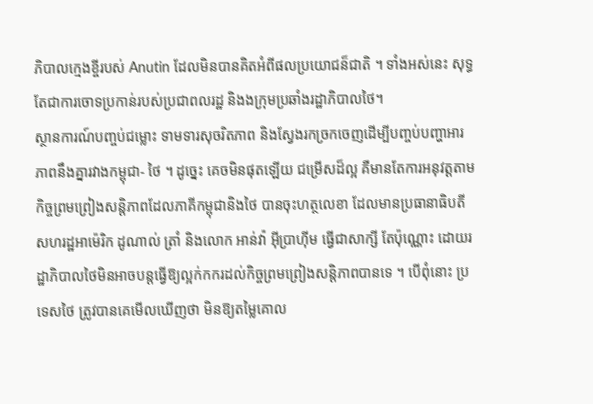ភិបាលក្មេងខ្ចីរបស់ Anutin ដែលមិនបានគិតអំពីផលប្រយោជន៏ជាតិ ។ ទាំងអស់នេះ សុទ្ធតែជាការចោទប្រកាន់របស់ប្រជាពលរដ្ឋ និងងក្រុមប្រឆាំងរដ្ឋាភិបាលថៃ។
ស្ថានការណ៍បញ្ចប់ជម្លោះ ទាមទារសុចរិតភាព និងស្វែងរកច្រកចេញដើម្បីបញ្ចប់បញ្ហាអារភាពនឹងគ្នារវាងកម្ពុជា- ថៃ ។ ដូច្នេះ គេចមិនផុតឡើយ ជម្រើសដ៏ល្អ គឺមានតែការអនុវត្តតាមកិច្ចព្រមព្រៀងសន្តិភាពដែលភាគីកម្ពុជានិងថៃ បានចុះហត្ថលេខា ដែលមានប្រធានាធិបតីសហរដ្ឋអាម៉េរិក ដូណាល់ ត្រាំ និងលោក អាន់វ៉ា អ៊ីប្រាហ៊ីម ធ្វើជាសាក្សី តែប៉ុណ្ណោះ ដោយរដ្ឋាភិបាលថៃមិនអាចបន្តធ្វើឱ្យល្អក់កករដល់កិច្ចព្រមព្រៀងសន្តិភាពបានទេ ។ បើពុំនោះ ប្រទេសថៃ ត្រូវបានគេមើលឃើញថា មិនឱ្យតម្លៃគោល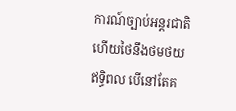ការណ៍ច្បាប់អន្តរជាតិ ហើយថៃនឹងថមថយឥទ្ធិពល បើនៅតែគ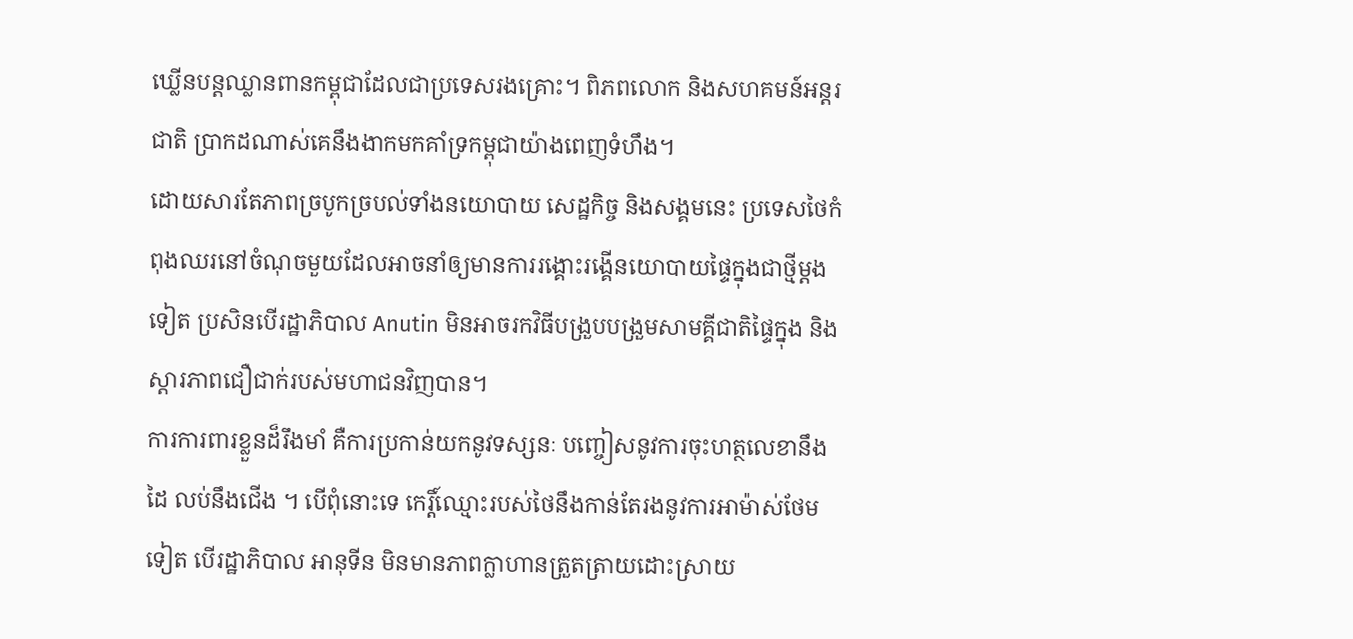ឃ្លើនបន្តឈ្លានពានកម្ពុជាដែលជាប្រទេសរងគ្រោះ។ ពិភពលោក និងសហគមន៍អន្តរជាតិ ប្រាកដណាស់គេនឹងងាកមកគាំទ្រកម្ពុជាយ៉ាងពេញទំហឹង។
ដោយសារតែភាពច្របូកច្របល់ទាំងនយោបាយ សេដ្ឋកិច្ច និងសង្គមនេះ ប្រទេសថៃកំពុងឈរនៅចំណុចមួយដែលអាចនាំឲ្យមានការរង្គោះរង្គើនយោបាយផ្ទៃក្នុងជាថ្មីម្តងទៀត ប្រសិនបើរដ្ឋាភិបាល Anutin មិនអាចរកវិធីបង្រួបបង្រួមសាមគ្គីជាតិផ្ទៃក្នុង និងស្ដារភាពជឿជាក់របស់មហាជនវិញបាន។
ការការពារខ្លួនដ៏រឹងមាំ គឺការប្រកាន់យកនូវទស្សនៈ បញ្ចៀសនូវការចុះហត្ថលេខានឹងដៃ លប់នឹងជើង ។ បើពុំនោះទេ កេរ្តិ៍ឈ្មោះរបស់ថៃនឹងកាន់តែរងនូវការអាម៉ាស់ថែមទៀត បើរដ្ឋាភិបាល អានុទីន មិនមានភាពក្លាហានត្រួតត្រាយដោះស្រាយ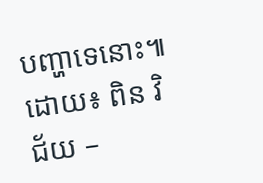បញ្ហាទេនោះ៕
ដោយ៖ ពិន វិជ័យ –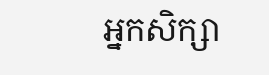អ្នកសិក្សា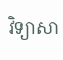វិទ្យាសា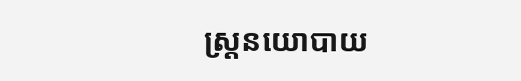ស្ត្រនយោបាយ